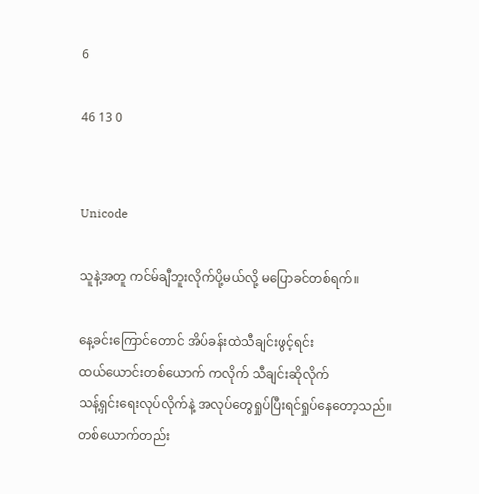6

46 13 0


Unicode

သူနဲ့အတူ ကင်မ်ချီဘူးလိုက်ပို့မယ်လို့ မပြောခင်တစ်ရက်။

နေ့ခင်းကြောင်တောင် အိပ်ခန်းထဲသီချင်းဖွင့်ရင်း
ထယ်ယောင်းတစ်ယောက် ကလိုက် သီချင်းဆိုလိုက်
သန့်ရှင်းရေးလုပ်လိုက်နဲ့ အလုပ်တွေရှုပ်ပြီးရင်ရှုပ်နေတော့သည်။
တစ်ယောက်တည်း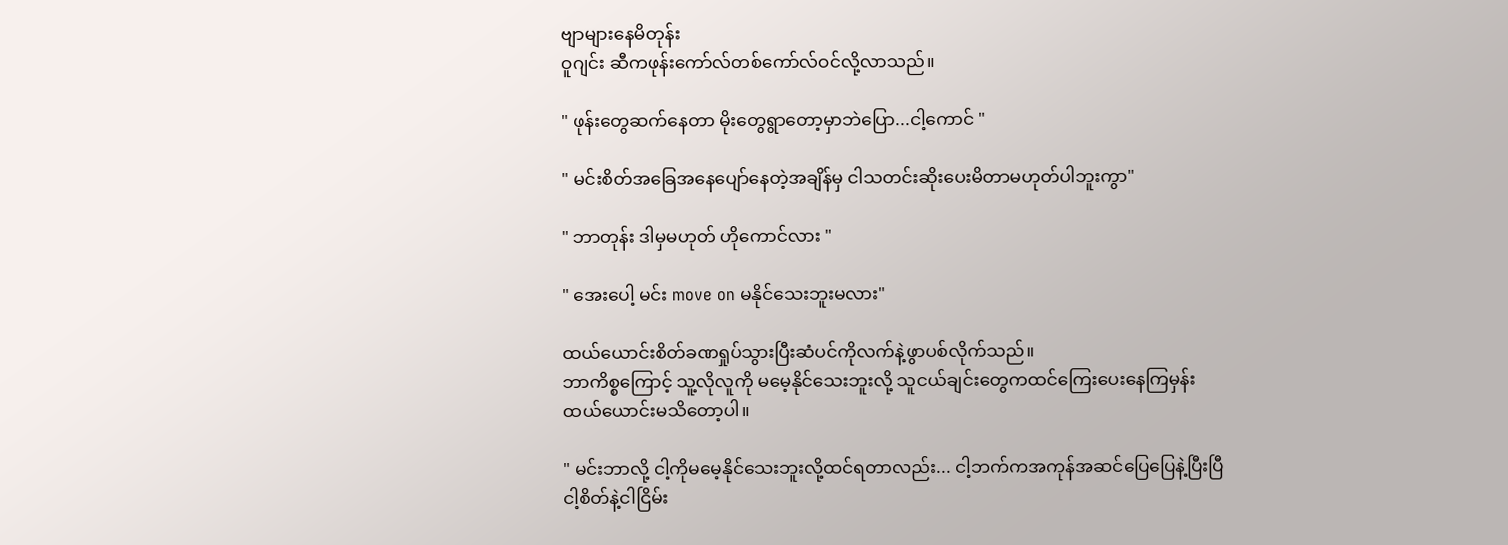ဗျာများနေမိတုန်း
ဝူဂျင်း ဆီကဖုန်းကော်လ်တစ်ကော်လ်ဝင်လို့လာသည်။

" ဖုန်းတွေဆက်နေတာ မိုးတွေရွာတော့မှာဘဲပြော...ငါ့ကောင် "

" မင်းစိတ်အခြေအနေပျော်နေတဲ့အချိန်မှ ငါသတင်းဆိုးပေးမိတာမဟုတ်ပါဘူးကွာ"

" ဘာတုန်း ဒါမှမဟုတ် ဟိုကောင်လား "

" အေးပေါ့ မင်း move on မနိုင်သေးဘူးမလား"

ထယ်ယောင်းစိတ်ခဏရှုပ်သွားပြီးဆံပင်ကိုလက်နဲ့ဖွာပစ်လိုက်သည်။
ဘာကိစ္စကြောင့် သူ့လိုလူကို မမေ့နိုင်သေးဘူးလို့ သူငယ်ချင်းတွေကထင်ကြေးပေးနေကြမှန်း
ထယ်ယောင်းမသိတော့ပါ။

" မင်းဘာလို့ ငါ့ကိုမမေ့နိုင်သေးဘူးလို့ထင်ရတာလည်း... ငါ့ဘက်ကအကုန်အဆင်ပြေပြေနဲ့ပြီးပြီ
ငါ့စိတ်နဲ့ငါငြိမ်း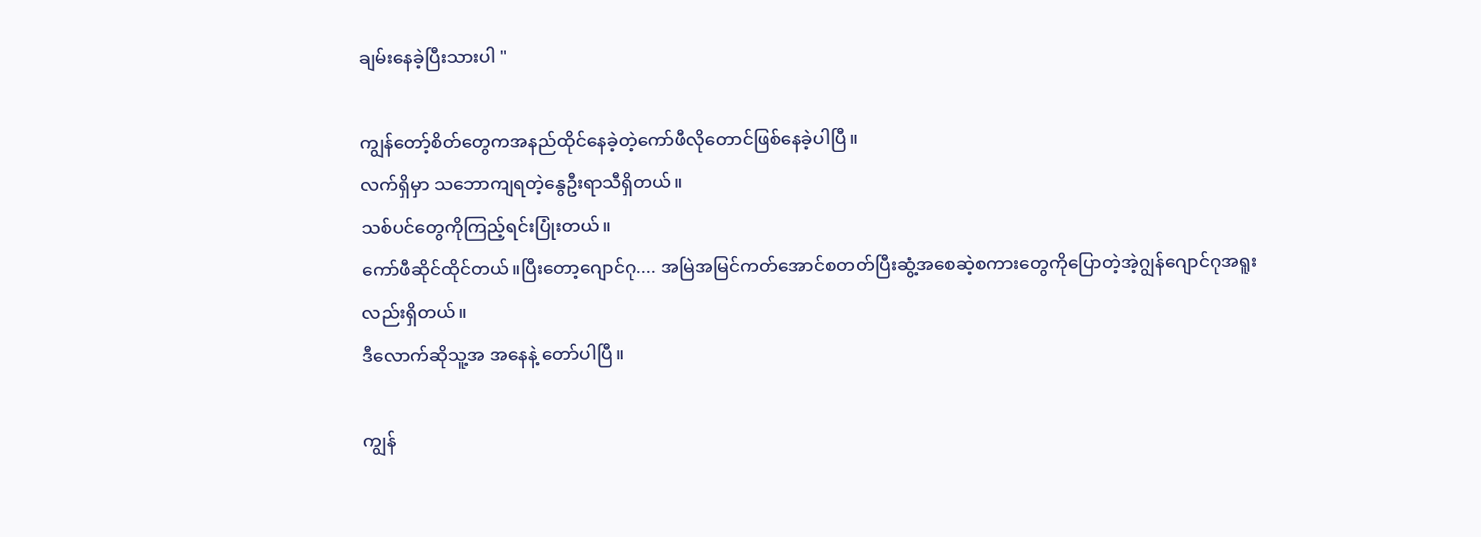ချမ်းနေခဲ့ပြီးသားပါ "

ကျွန်တော့်စိတ်တွေကအနည်ထိုင်နေခဲ့တဲ့ကော်ဖီလိုတောင်ဖြစ်နေခဲ့ပါပြီ။
လက်ရှိမှာ သဘောကျရတဲ့နွေဦးရာသီရှိတယ်။
သစ်ပင်တွေကိုကြည့်ရင်းပြုံးတယ်။
ကော်ဖီဆိုင်ထိုင်တယ်။ပြီးတော့ဂျောင်ဂု.... အမြဲအမြင်ကတ်အောင်စတတ်ပြီးဆွံ့အစေဆဲ့စကားတွေကိုပြောတဲ့အဲ့ဂျွန်ဂျောင်ဂုအရူးလည်းရှိတယ်။
ဒီလောက်ဆိုသူ့အ အနေနဲ့ တော်ပါပြီ။

ကျွန်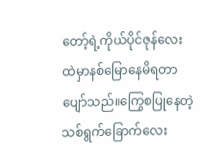တော့်ရဲ့ကိုယ်ပိုင်ဇုန်လေးထဲမှာနစ်မြောနေမိရတာ ပျော်သည်။ကြွေစပြုနေတဲ့သစ်ရွက်ခြောက်လေး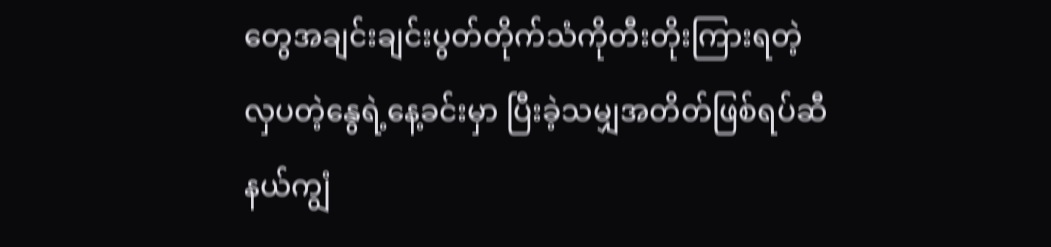တွေအချင်းချင်းပွတ်တိုက်သံကိုတီးတိုးကြားရတဲ့
လှပတဲ့နွေရဲ့နေ့ခင်းမှာ ပြီးခဲ့သမျှအတိတ်ဖြစ်ရပ်ဆီ နယ်ကျွံ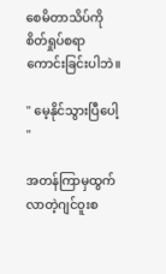စေမိတာသိပ်ကိုစိတ်ရှုပ်စရာကောင်းခြင်းပါဘဲ။

" မေ့နိုင်သွားပြီပေါ့ "

အတန်ကြာမှထွက်လာတဲ့ဂျင်ဝူးစ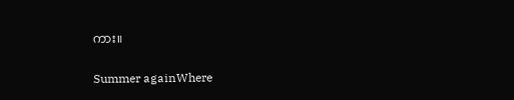ကား။

Summer againWhere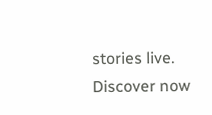stories live. Discover now